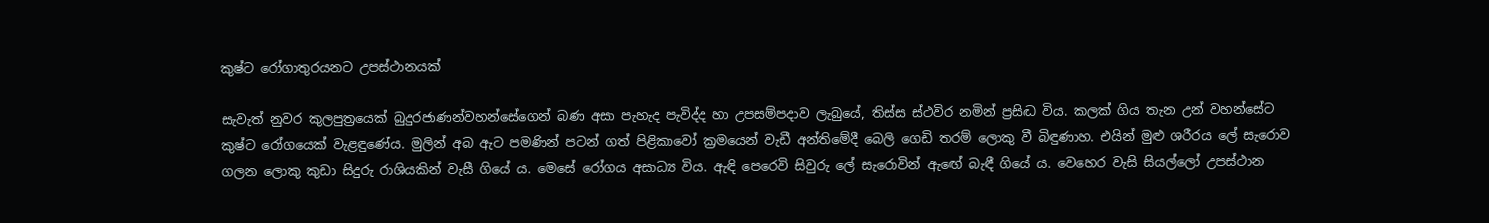කුෂ්ට රෝගාතුරයනට උපස්ථානයක්

සැවැත් නුවර කුලපුත්‍රයෙක් බුදුරජාණන්වහන්සේගෙන් බණ අසා පැහැද පැවිද්ද හා උපසම්පදාව ලැබුයේ, තිස්ස ස්ථවිර නමින් ප්‍රසිද්‍ධ විය. කලක් ගිය තැන උන් වහන්සේට කුෂ්ට රෝගයෙක් වැළඳුණේය. මුලින් අබ ඇට පමණින් පටන් ගත් පිළිකාවෝ ක්‍රමයෙන් වැඩී අන්තිමේදී බෙලි ගෙඩි තරම් ලොකු වී බිඳුණාහ. එයින් මුළු ශරීරය ලේ සැරොව ගලන ලොකු කුඩා සිදුරු රාශියකින් වැසී ගියේ ය. මෙසේ රෝගය අසාධ්‍ය විය. ඇඳි පෙරෙවි සිවුරු ලේ සැරොවින් ඇඟේ බැඳී ගියේ ය. වෙහෙර වැසි සියල්ලෝ උපස්ථාන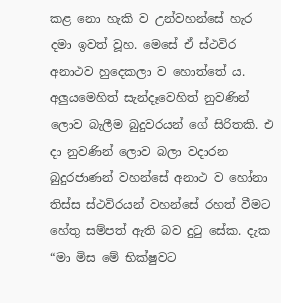කළ නො හැකි ව උන්වහන්සේ හැර දමා ඉවත් වූහ. මෙසේ ඒ ස්ථවිර අනාථව හුදෙකලා ව හොත්තේ ය. අලුයමෙහිත් සැන්දෑවෙහිත් නුවණින් ලොව බැලීම බුදුවරයන් ගේ සිරිතකි. එ දා නුවණින් ලොව බලා වදාරන බුදුරජාණන් වහන්සේ අනාථ ව හෝනා තිස්ස ස්ථවිරයන් වහන්සේ රහත් වීමට හේතු සම්පත් ඇති බව දුටු සේක. දැක “මා මිස මේ භික්ෂුවට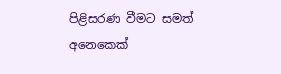පිළිසරණ වීමට සමත් අනෙකෙක්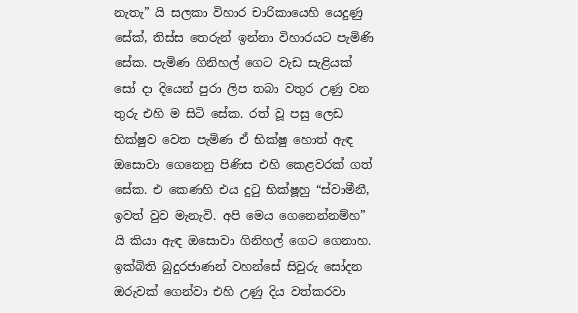නැතැ” යි සලකා විහාර චාරිකායෙහි යෙදුණු සේක්, තිස්ස තෙරුන් ඉන්නා විහාරයට පැමිණි සේක. පැමිණ ගිනිහල් ගෙට වැඩ සැළියක් සෝ දා දියෙන් පුරා ලිප තබා වතුර උණු වන තුරු එහි ම සිටි සේක. රත් වූ පසු ලෙඩ භික්ෂුව වෙත පැමිණ ඒ භික්ෂු හොත් ඇඳ ඔසොවා ගෙනෙනු පිණිස එහි කෙළවරක් ගත් සේක. එ කෙණහි එය දුටු භික්ෂූහු “ස්වාමීනී, ඉවත් වුව මැනැවි. අපි මෙය ගෙනෙන්නම්හ” යි කියා ඇඳ ඔසොවා ගිනිහල් ගෙට ගෙනාහ. ඉක්බිති බුදුරජාණන් වහන්සේ සිවුරු සෝදන ඔරුවක් ගෙන්වා එහි උණු දිය වත්කරවා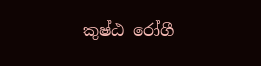කුෂ්ඨ රෝගී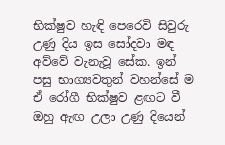භික්ෂුව හැඳි පෙරෙවි සිවුරු උණු දිය ඉස සෝදවා මඳ අව්වේ වැනැවූ සේක. ඉන් පසු භාග්‍යවතුන් වහන්සේ ම ඒ රෝගී භික්ෂුව ළඟට වී ඔහු ඇඟ උලා උණු දියෙන්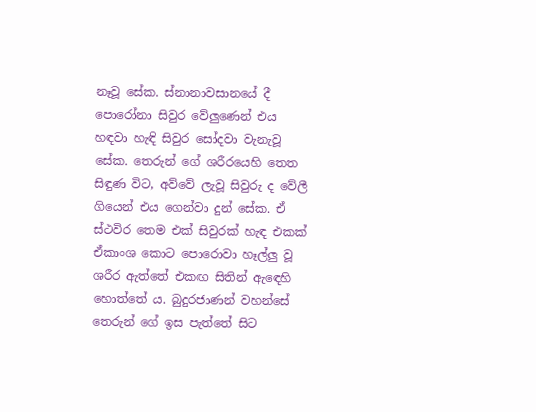නෑවූ සේක. ස්නානාවසානයේ දී පොරෝනා සිවුර වේලුණෙන් එය හඳවා හැඳි සිවුර සෝදවා වැනැවූ සේක. තෙරුන් ගේ ශරීරයෙහි තෙත සිඳුණ විට, අව්වේ ලැවූ සිවුරු ද වේලී ගියෙන් එය ගෙන්වා දුන් සේක. ඒ ස්ථවිර තෙම එක් සිවුරක් හැඳ එකක් ඒකාංශ කොට පොරොවා හෑල්ලු වූ ශරීර ඇත්තේ එකඟ සිතින් ඇඳෙහි හොත්තේ ය. බුදුරජාණන් වහන්සේ තෙරුන් ගේ ඉස පැත්තේ සිට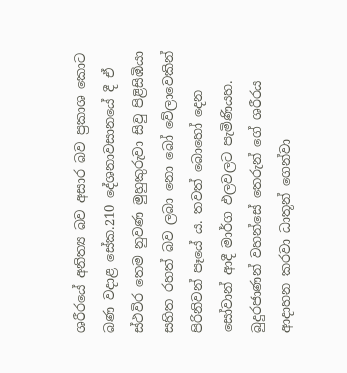ශරීරයේ අනිත්‍ය බව අසාර බව ප්‍රකාශ කොට බණ වදාළ සේක.210 දේශනාවසානයේ දී ඒ ස්ථවිර තෙම නුවණ මුහුකුරුවා සිවු පිළිසිඹියා සහිත රහත් බව ලබා නො බෝ වේලාවෙකින් පිරිනිවන් පෑයේ ය. තවත් බොහෝ දෙන සෝවාන් ආදී මාර්ග ඵලවලට පැමිණියහ. බුදුරජාණන් වහන්සේ තෙරුන් ගේ ශරීරය ආදාහන කරවා ධාතූන් ගෙන්වා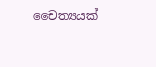චෛත්‍යයක්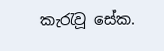කැරැවූ සේක.